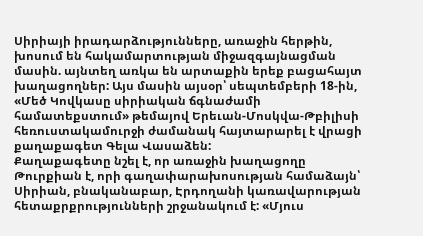Սիրիայի իրադարձությունները, առաջին հերթին, խոսում են հակամարտության միջազգայնացման մասին. այնտեղ առկա են արտաքին երեք բացահայտ խաղացողներ: Այս մասին այսօր՝ սեպտեմբերի 18-ին, «Մեծ Կովկասը սիրիական ճգնաժամի համատեքստում» թեմայով Երեւան-Մոսկվա-Թբիլիսի հեռուստակամուրջի ժամանակ հայտարարել է վրացի քաղաքագետ Գելա Վասաձեն:
Քաղաքագետը նշել է, որ առաջին խաղացողը Թուրքիան է, որի գաղափարախոսության համաձայն՝ Սիրիան, բնականաբար, Էրդողանի կառավարության հետաքրքրությունների շրջանակում է: «Մյուս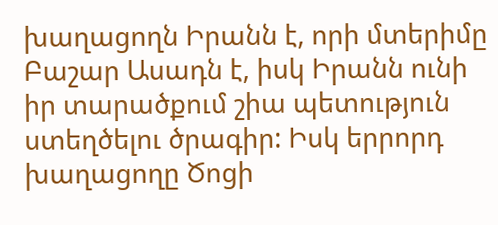խաղացողն Իրանն է, որի մտերիմը Բաշար Ասադն է, իսկ Իրանն ունի իր տարածքում շիա պետություն ստեղծելու ծրագիր: Իսկ երրորդ խաղացողը Ծոցի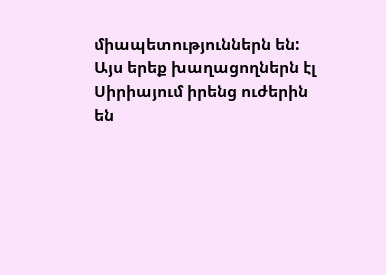միապետություններն են: Այս երեք խաղացողներն էլ Սիրիայում իրենց ուժերին են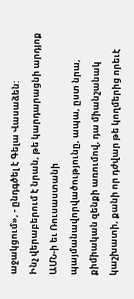աջակցում», - ընդգծել է Գելա Վասաձեն:
Ինչ վերաբերում է նրան, թե կարդարացնի արդյոք ԱՄՆ-ի եւ Ռուսաստանի պայմանավորվածությունը, ապա, ըստ նրա, քիմիական զենքի առումով, դա միանշանակ կաշխատի, քանի որ դժվար թե կողմերից որեւէ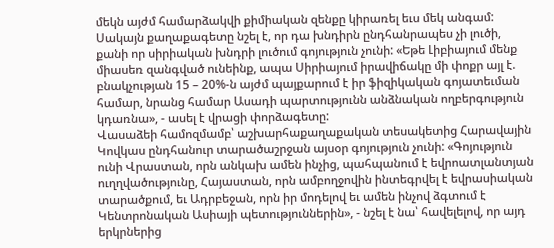մեկն այժմ համարձակվի քիմիական զենքը կիրառել եւս մեկ անգամ: Սակայն քաղաքագետը նշել է, որ դա խնդիրն ընդհանրապես չի լուծի, քանի որ սիրիական խնդրի լուծում գոյություն չունի: «Եթե Լիբիայում մենք միասեռ զանգված ունեինք, ապա Սիրիայում իրավիճակը մի փոքր այլ է. բնակչության 15 – 20%-ն այժմ պայքարում է իր ֆիզիկական գոյատեւման համար, նրանց համար Ասադի պարտությունն անձնական ողբերգություն կդառնա», - ասել է վրացի փորձագետը:
Վասաձեի համոզմամբ՝ աշխարհաքաղաքական տեսակետից Հարավային Կովկաս ընդհանուր տարածաշրջան այսօր գոյություն չունի: «Գոյություն ունի Վրաստան, որն անկախ ամեն ինչից, պահպանում է եվրոատլանտյան ուղղվածությունը, Հայաստան, որն ամբողջովին ինտեգրվել է եվրասիական տարածքում, եւ Ադրբեջան, որն իր մոդելով եւ ամեն ինչով ձգտում է Կենտրոնական Ասիայի պետություններին», - նշել է նա՝ հավելելով, որ այդ երկրներից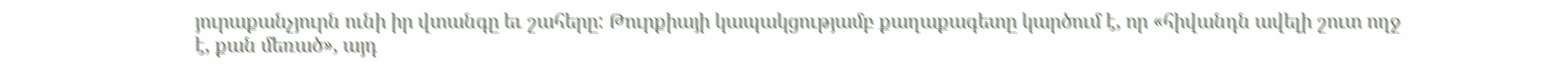յուրաքանչյուրն ունի իր վտանգը եւ շահերը: Թուրքիայի կապակցությամբ քաղաքագետը կարծում է, որ «հիվանդն ավելի շուտ ողջ է, քան մեռած», այդ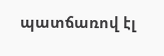պատճառով էլ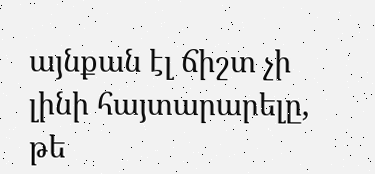այնքան էլ ճիշտ չի լինի հայտարարելը, թե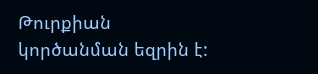Թուրքիան կործանման եզրին է: